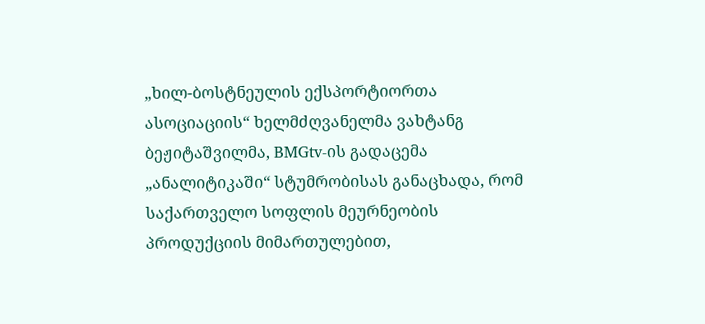„ხილ-ბოსტნეულის ექსპორტიორთა ასოციაციის“ ხელმძღვანელმა ვახტანგ ბეჟიტაშვილმა, BMGtv-ის გადაცემა „ანალიტიკაში“ სტუმრობისას განაცხადა, რომ საქართველო სოფლის მეურნეობის პროდუქციის მიმართულებით,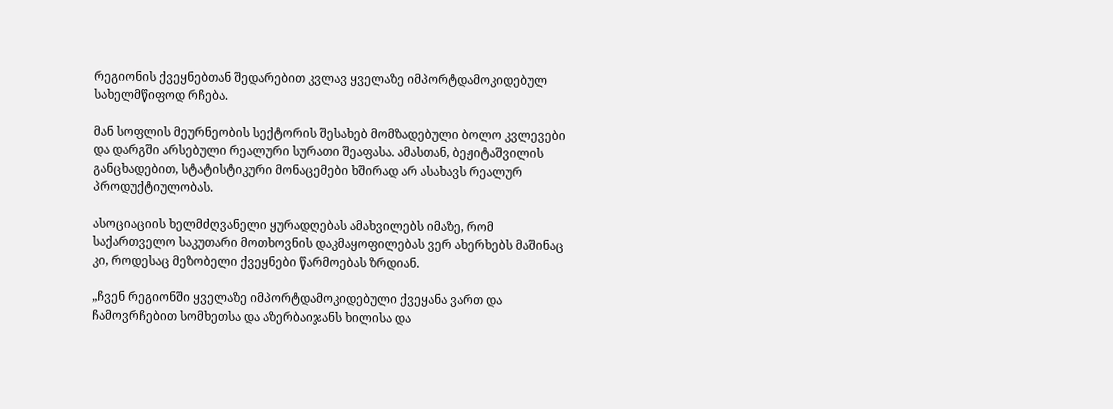რეგიონის ქვეყნებთან შედარებით კვლავ ყველაზე იმპორტდამოკიდებულ სახელმწიფოდ რჩება.

მან სოფლის მეურნეობის სექტორის შესახებ მომზადებული ბოლო კვლევები და დარგში არსებული რეალური სურათი შეაფასა. ამასთან, ბეჟიტაშვილის განცხადებით, სტატისტიკური მონაცემები ხშირად არ ასახავს რეალურ პროდუქტიულობას.

ასოციაციის ხელმძღვანელი ყურადღებას ამახვილებს იმაზე, რომ საქართველო საკუთარი მოთხოვნის დაკმაყოფილებას ვერ ახერხებს მაშინაც კი, როდესაც მეზობელი ქვეყნები წარმოებას ზრდიან.

„ჩვენ რეგიონში ყველაზე იმპორტდამოკიდებული ქვეყანა ვართ და ჩამოვრჩებით სომხეთსა და აზერბაიჯანს ხილისა და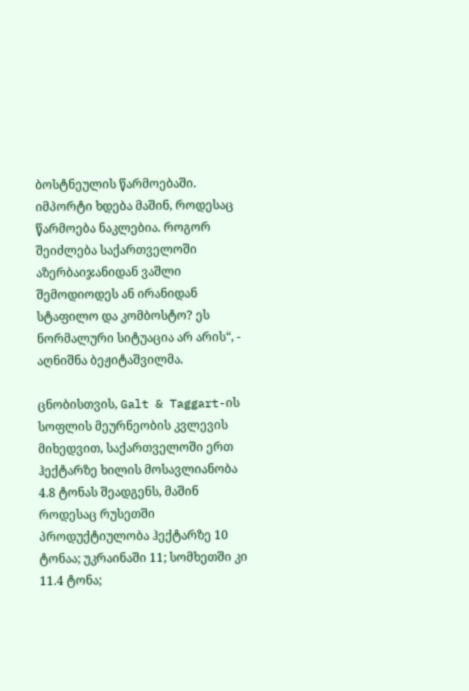ბოსტნეულის წარმოებაში. იმპორტი ხდება მაშინ, როდესაც წარმოება ნაკლებია. როგორ შეიძლება საქართველოში აზერბაიჯანიდან ვაშლი შემოდიოდეს ან ირანიდან სტაფილო და კომბოსტო? ეს ნორმალური სიტუაცია არ არის“, - აღნიშნა ბეჟიტაშვილმა.

ცნობისთვის, Galt & Taggart-ის სოფლის მეურნეობის კვლევის მიხედვით, საქართველოში ერთ ჰექტარზე ხილის მოსავლიანობა 4.8 ტონას შეადგენს, მაშინ როდესაც რუსეთში პროდუქტიულობა ჰექტარზე 10 ტონაა; უკრაინაში 11; სომხეთში კი 11.4 ტონა;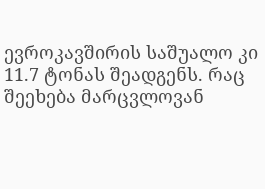ევროკავშირის საშუალო კი 11.7 ტონას შეადგენს. რაც შეეხება მარცვლოვან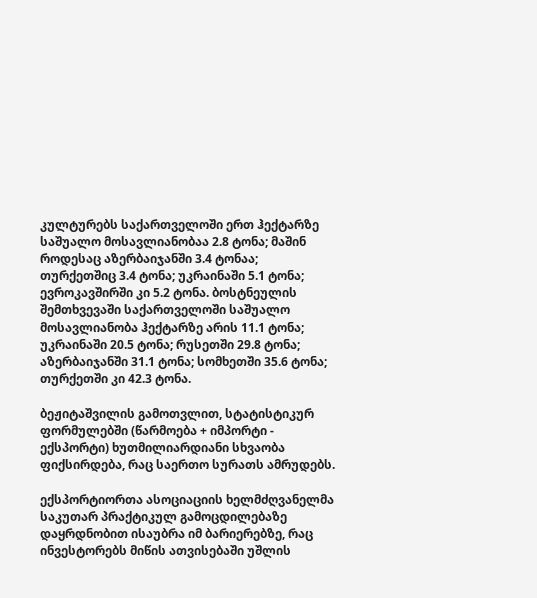კულტურებს საქართველოში ერთ ჰექტარზე საშუალო მოსავლიანობაა 2.8 ტონა; მაშინ როდესაც აზერბაიჯანში 3.4 ტონაა; თურქეთშიც 3.4 ტონა; უკრაინაში 5.1 ტონა; ევროკავშირში კი 5.2 ტონა. ბოსტნეულის შემთხვევაში საქართველოში საშუალო მოსავლიანობა ჰექტარზე არის 11.1 ტონა; უკრაინაში 20.5 ტონა; რუსეთში 29.8 ტონა; აზერბაიჯანში 31.1 ტონა; სომხეთში 35.6 ტონა; თურქეთში კი 42.3 ტონა.

ბეჟიტაშვილის გამოთვლით, სტატისტიკურ ფორმულებში (წარმოება + იმპორტი - ექსპორტი) ხუთმილიარდიანი სხვაობა ფიქსირდება, რაც საერთო სურათს ამრუდებს.

ექსპორტიორთა ასოციაციის ხელმძღვანელმა საკუთარ პრაქტიკულ გამოცდილებაზე დაყრდნობით ისაუბრა იმ ბარიერებზე, რაც ინვესტორებს მიწის ათვისებაში უშლის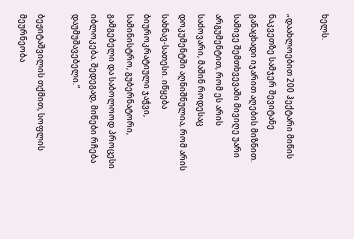ხელს.

„დაახლოებით 200 ჰექტარი მიწის ნაკვეთზე სამჯერ შევიტანე განაცხადი იჯარით აღების მიზნით. სამივე შემთხვევაში მივიღე უარი არგუმენტით, რომ ეს არის საძოვარი, მაშინ როდესაც დოკუმენტში აღნიშნულია, რომ არის სახნავ-სათესი. იწყება ბიუროკრატიული ჯაჭვი, სამინისტრო, გუბერნატორი, გამგებელი და საბოლოოდ პროცესი იბლოკება. შედეგად, მიწები რჩება დაუმუშავებელი.“

ბეჟიტაშვილის თქმით, სოფლის მეურნეობა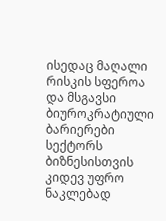ისედაც მაღალი რისკის სფეროა და მსგავსი ბიუროკრატიული ბარიერები სექტორს ბიზნესისთვის კიდევ უფრო ნაკლებად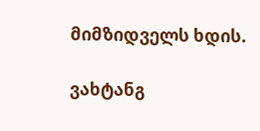მიმზიდველს ხდის.

ვახტანგ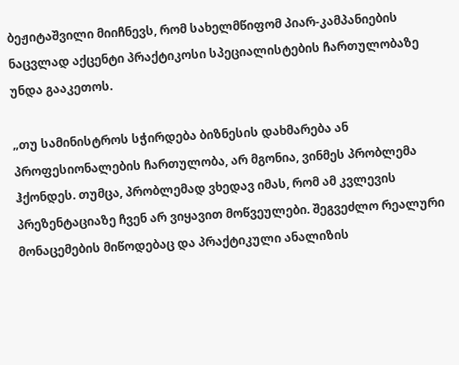ბეჟიტაშვილი მიიჩნევს, რომ სახელმწიფომ პიარ-კამპანიების ნაცვლად აქცენტი პრაქტიკოსი სპეციალისტების ჩართულობაზე უნდა გააკეთოს.

„თუ სამინისტროს სჭირდება ბიზნესის დახმარება ან პროფესიონალების ჩართულობა, არ მგონია, ვინმეს პრობლემა ჰქონდეს. თუმცა, პრობლემად ვხედავ იმას, რომ ამ კვლევის პრეზენტაციაზე ჩვენ არ ვიყავით მოწვეულები. შეგვეძლო რეალური მონაცემების მიწოდებაც და პრაქტიკული ანალიზის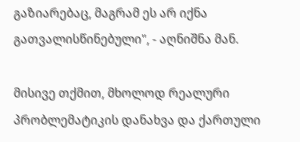გაზიარებაც, მაგრამ ეს არ იქნა გათვალისწინებული", - აღნიშნა მან.

მისივე თქმით, მხოლოდ რეალური პრობლემატიკის დანახვა და ქართული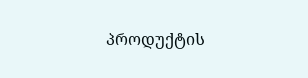პროდუქტის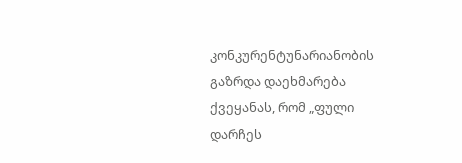კონკურენტუნარიანობის გაზრდა დაეხმარება ქვეყანას, რომ „ფული დარჩეს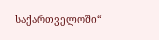საქართველოში“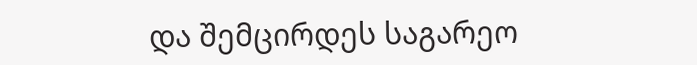და შემცირდეს საგარეო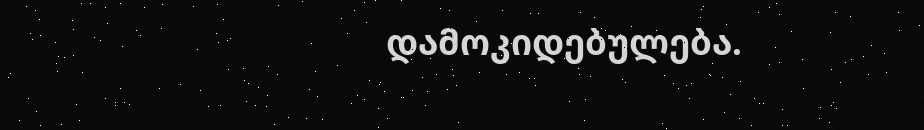დამოკიდებულება.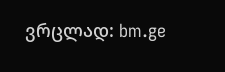ვრცლად: bm.ge